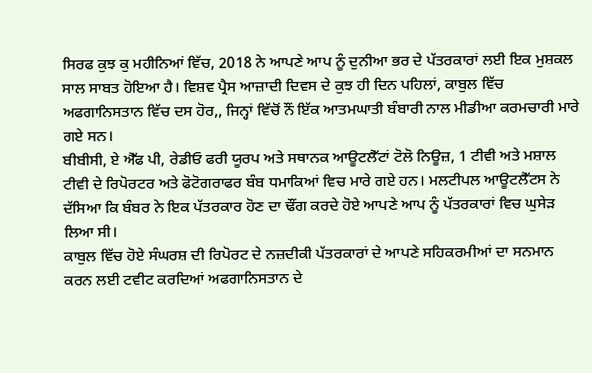ਸਿਰਫ ਕੁਝ ਕੁ ਮਹੀਨਿਆਂ ਵਿੱਚ, 2018 ਨੇ ਆਪਣੇ ਆਪ ਨੂੰ ਦੁਨੀਆ ਭਰ ਦੇ ਪੱਤਰਕਾਰਾਂ ਲਈ ਇਕ ਮੁਸ਼ਕਲ ਸਾਲ ਸਾਬਤ ਹੋਇਆ ਹੈ। ਵਿਸ਼ਵ ਪ੍ਰੈਸ ਆਜ਼ਾਦੀ ਦਿਵਸ ਦੇ ਕੁਝ ਹੀ ਦਿਨ ਪਹਿਲਾਂ, ਕਾਬੁਲ ਵਿੱਚ ਅਫਗਾਨਿਸਤਾਨ ਵਿੱਚ ਦਸ ਹੋਰ,, ਜਿਨ੍ਹਾਂ ਵਿੱਚੋਂ ਨੌਂ ਇੱਕ ਆਤਮਘਾਤੀ ਬੰਬਾਰੀ ਨਾਲ ਮੀਡੀਆ ਕਰਮਚਾਰੀ ਮਾਰੇ ਗਏ ਸਨ।
ਬੀਬੀਸੀ, ਏ ਐੱਫ ਪੀ, ਰੇਡੀਓ ਫਰੀ ਯੂਰਪ ਅਤੇ ਸਥਾਨਕ ਆਊਟਲੈੱਟਾਂ ਟੋਲੋ ਨਿਊਜ਼, 1 ਟੀਵੀ ਅਤੇ ਮਸ਼ਾਲ ਟੀਵੀ ਦੇ ਰਿਪੋਰਟਰ ਅਤੇ ਫੋਟੋਗਰਾਫਰ ਬੰਬ ਧਮਾਕਿਆਂ ਵਿਚ ਮਾਰੇ ਗਏ ਹਨ। ਮਲਟੀਪਲ ਆਊਟਲੈੱਟਸ ਨੇ ਦੱਸਿਆ ਕਿ ਬੰਬਰ ਨੇ ਇਕ ਪੱਤਰਕਾਰ ਹੋਣ ਦਾ ਢੌਂਗ ਕਰਦੇ ਹੋਏ ਆਪਣੇ ਆਪ ਨੂੰ ਪੱਤਰਕਾਰਾਂ ਵਿਚ ਘੁਸੇੜ ਲਿਆ ਸੀ।
ਕਾਬੁਲ ਵਿੱਚ ਹੋਏ ਸੰਘਰਸ਼ ਦੀ ਰਿਪੋਰਟ ਦੇ ਨਜ਼ਦੀਕੀ ਪੱਤਰਕਾਰਾਂ ਦੇ ਆਪਣੇ ਸਹਿਕਰਮੀਆਂ ਦਾ ਸਨਮਾਨ ਕਰਨ ਲਈ ਟਵੀਟ ਕਰਦਿਆਂ ਅਫਗਾਨਿਸਤਾਨ ਦੇ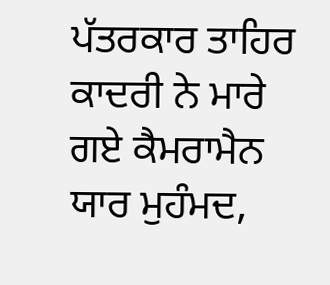ਪੱਤਰਕਾਰ ਤਾਹਿਰ ਕਾਦਰੀ ਨੇ ਮਾਰੇ ਗਏ ਕੈਮਰਾਮੈਨ ਯਾਰ ਮੁਹੰਮਦ,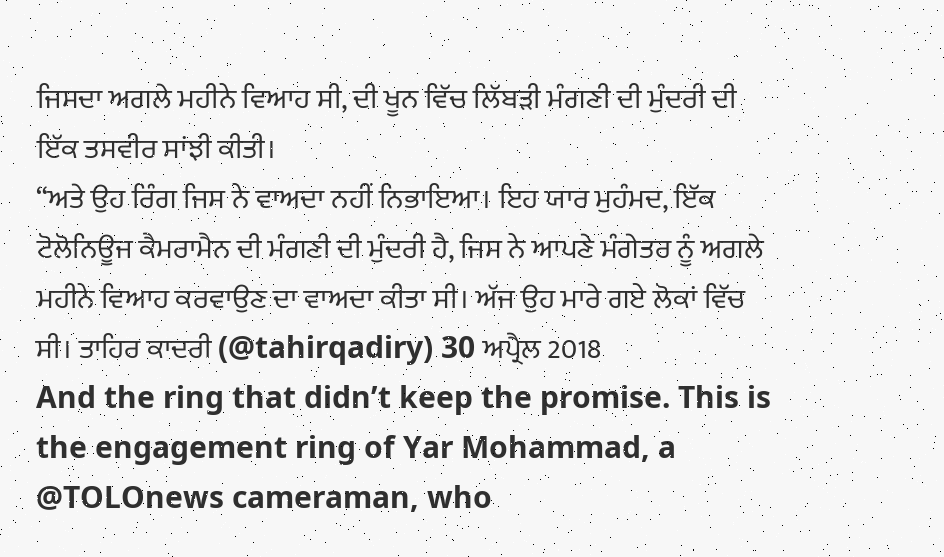ਜਿਸਦਾ ਅਗਲੇ ਮਹੀਨੇ ਵਿਆਹ ਸੀ, ਦੀ ਖੂਨ ਵਿੱਚ ਲਿੱਬੜੀ ਮੰਗਣੀ ਦੀ ਮੁੰਦਰੀ ਦੀ ਇੱਕ ਤਸਵੀਰ ਸਾਂਝੀ ਕੀਤੀ।
“ਅਤੇ ਉਹ ਰਿੰਗ ਜਿਸ ਨੇ ਵਾਅਦਾ ਨਹੀਂ ਨਿਭਾਇਆ। ਇਹ ਯਾਰ ਮੁਹੰਮਦ, ਇੱਕ ਟੋਲੋਨਿਊਜ ਕੈਮਰਾਮੈਨ ਦੀ ਮੰਗਣੀ ਦੀ ਮੁੰਦਰੀ ਹੈ, ਜਿਸ ਨੇ ਆਪਣੇ ਮੰਗੇਤਰ ਨੂੰ ਅਗਲੇ ਮਹੀਨੇ ਵਿਆਹ ਕਰਵਾਉਣ ਦਾ ਵਾਅਦਾ ਕੀਤਾ ਸੀ। ਅੱਜ ਉਹ ਮਾਰੇ ਗਏ ਲੋਕਾਂ ਵਿੱਚ ਸੀ। ਤਾਹਿਰ ਕਾਦਰੀ (@tahirqadiry) 30 ਅਪ੍ਰੈਲ 2018
And the ring that didn’t keep the promise. This is the engagement ring of Yar Mohammad, a @TOLOnews cameraman, who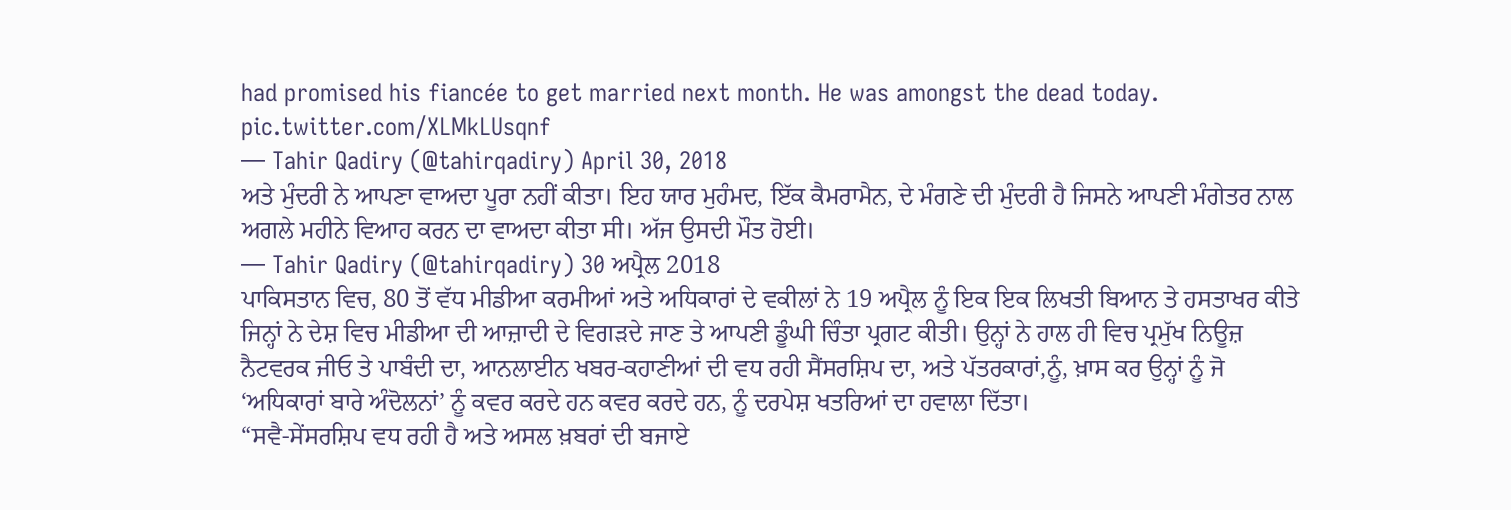had promised his fiancée to get married next month. He was amongst the dead today. pic.twitter.com/XLMkLUsqnf
— Tahir Qadiry (@tahirqadiry) April 30, 2018
ਅਤੇ ਮੁੰਦਰੀ ਨੇ ਆਪਣਾ ਵਾਅਦਾ ਪੂਰਾ ਨਹੀਂ ਕੀਤਾ। ਇਹ ਯਾਰ ਮੁਹੰਮਦ, ਇੱਕ ਕੈਮਰਾਮੈਨ, ਦੇ ਮੰਗਣੇ ਦੀ ਮੁੰਦਰੀ ਹੈ ਜਿਸਨੇ ਆਪਣੀ ਮੰਗੇਤਰ ਨਾਲ ਅਗਲੇ ਮਹੀਨੇ ਵਿਆਹ ਕਰਨ ਦਾ ਵਾਅਦਾ ਕੀਤਾ ਸੀ। ਅੱਜ ਉਸਦੀ ਮੌਤ ਹੋਈ।
— Tahir Qadiry (@tahirqadiry) 30 ਅਪ੍ਰੈਲ 2018
ਪਾਕਿਸਤਾਨ ਵਿਚ, 80 ਤੋਂ ਵੱਧ ਮੀਡੀਆ ਕਰਮੀਆਂ ਅਤੇ ਅਧਿਕਾਰਾਂ ਦੇ ਵਕੀਲਾਂ ਨੇ 19 ਅਪ੍ਰੈਲ ਨੂੰ ਇਕ ਇਕ ਲਿਖਤੀ ਬਿਆਨ ਤੇ ਹਸਤਾਖਰ ਕੀਤੇ ਜਿਨ੍ਹਾਂ ਨੇ ਦੇਸ਼ ਵਿਚ ਮੀਡੀਆ ਦੀ ਆਜ਼ਾਦੀ ਦੇ ਵਿਗੜਦੇ ਜਾਣ ਤੇ ਆਪਣੀ ਡੂੰਘੀ ਚਿੰਤਾ ਪ੍ਰਗਟ ਕੀਤੀ। ਉਨ੍ਹਾਂ ਨੇ ਹਾਲ ਹੀ ਵਿਚ ਪ੍ਰਮੁੱਖ ਨਿਊਜ਼ ਨੈਟਵਰਕ ਜੀਓ ਤੇ ਪਾਬੰਦੀ ਦਾ, ਆਨਲਾਈਨ ਖਬਰ-ਕਹਾਣੀਆਂ ਦੀ ਵਧ ਰਹੀ ਸੈਂਸਰਸ਼ਿਪ ਦਾ, ਅਤੇ ਪੱਤਰਕਾਰਾਂ,ਨੂੰ, ਖ਼ਾਸ ਕਰ ਉਨ੍ਹਾਂ ਨੂੰ ਜੋ ‘ਅਧਿਕਾਰਾਂ ਬਾਰੇ ਅੰਦੋਲਨਾਂ’ ਨੂੰ ਕਵਰ ਕਰਦੇ ਹਨ ਕਵਰ ਕਰਦੇ ਹਨ, ਨੂੰ ਦਰਪੇਸ਼ ਖਤਰਿਆਂ ਦਾ ਹਵਾਲਾ ਦਿੱਤਾ।
“ਸਵੈ-ਸੇਂਸਰਸ਼ਿਪ ਵਧ ਰਹੀ ਹੈ ਅਤੇ ਅਸਲ ਖ਼ਬਰਾਂ ਦੀ ਬਜਾਏ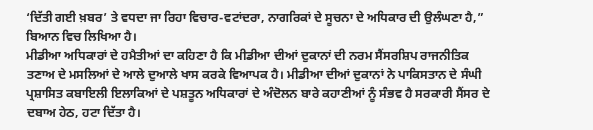‘ਦਿੱਤੀ ਗਈ ਖ਼ਬਰ’ ਤੇ ਵਧਦਾ ਜਾ ਰਿਹਾ ਵਿਚਾਰ-ਵਟਾਂਦਰਾ, ਨਾਗਰਿਕਾਂ ਦੇ ਸੂਚਨਾ ਦੇ ਅਧਿਕਾਰ ਦੀ ਉਲੰਘਣਾ ਹੈ,” ਬਿਆਨ ਵਿਚ ਲਿਖਿਆ ਹੈ।
ਮੀਡੀਆ ਅਧਿਕਾਰਾਂ ਦੇ ਹਮੈਤੀਆਂ ਦਾ ਕਹਿਣਾ ਹੈ ਕਿ ਮੀਡੀਆ ਦੀਆਂ ਦੁਕਾਨਾਂ ਦੀ ਨਰਮ ਸੈਂਸਰਸ਼ਿਪ ਰਾਜਨੀਤਿਕ ਤਣਾਅ ਦੇ ਮਸਲਿਆਂ ਦੇ ਆਲੇ ਦੁਆਲੇ ਖਾਸ ਕਰਕੇ ਵਿਆਪਕ ਹੈ। ਮੀਡੀਆ ਦੀਆਂ ਦੁਕਾਨਾਂ ਨੇ ਪਾਕਿਸਤਾਨ ਦੇ ਸੰਘੀ ਪ੍ਰਸ਼ਾਸਿਤ ਕਬਾਇਲੀ ਇਲਾਕਿਆਂ ਦੇ ਪਸ਼ਤੂਨ ਅਧਿਕਾਰਾਂ ਦੇ ਅੰਦੋਲਨ ਬਾਰੇ ਕਹਾਣੀਆਂ ਨੂੰ ਸੰਭਵ ਹੈ ਸਰਕਾਰੀ ਸੈਂਸਰ ਦੇ ਦਬਾਅ ਹੇਠ, ਹਟਾ ਦਿੱਤਾ ਹੈ।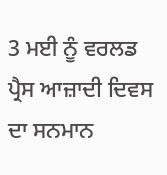3 ਮਈ ਨੂੰ ਵਰਲਡ ਪ੍ਰੈਸ ਆਜ਼ਾਦੀ ਦਿਵਸ ਦਾ ਸਨਮਾਨ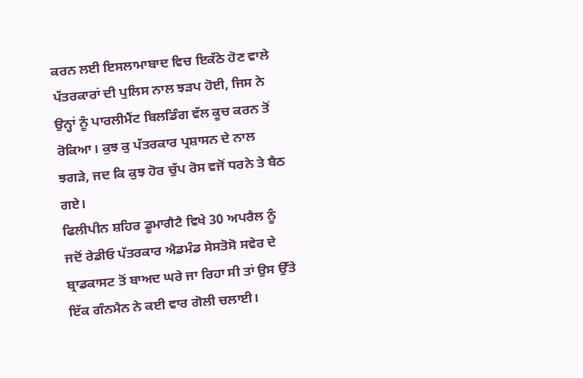ਕਰਨ ਲਈ ਇਸਲਾਮਾਬਾਦ ਵਿਚ ਇਕੱਠੇ ਹੋਣ ਵਾਲੇ ਪੱਤਰਕਾਰਾਂ ਦੀ ਪੁਲਿਸ ਨਾਲ ਝੜਪ ਹੋਈ, ਜਿਸ ਨੇ ਉਨ੍ਹਾਂ ਨੂੰ ਪਾਰਲੀਮੈਂਟ ਬਿਲਡਿੰਗ ਵੱਲ ਕੂਚ ਕਰਨ ਤੋਂ ਰੋਕਿਆ। ਕੁਝ ਕੁ ਪੱਤਰਕਾਰ ਪ੍ਰਸ਼ਾਸਨ ਦੇ ਨਾਲ ਝਗੜੇ, ਜਦ ਕਿ ਕੁਝ ਹੋਰ ਚੁੱਪ ਰੋਸ ਵਜੋਂ ਧਰਨੇ ਤੇ ਬੈਠ ਗਏ।
ਫਿਲੀਪੀਨ ਸ਼ਹਿਰ ਡੂਮਾਗੈਟੈ ਵਿਖੇ 30 ਅਪਰੈਲ ਨੂੰ ਜਦੋਂ ਰੇਡੀਓ ਪੱਤਰਕਾਰ ਐਡਮੰਡ ਸੇਸਤੋਸੋ ਸਵੇਰ ਦੇ ਬ੍ਰਾਡਕਾਸਟ ਤੋਂ ਬਾਅਦ ਘਰੇ ਜਾ ਰਿਹਾ ਸੀ ਤਾਂ ਉਸ ਉੱਤੇ ਇੱਕ ਗੰਨਮੈਨ ਨੇ ਕਈ ਵਾਰ ਗੋਲੀ ਚਲਾਈ।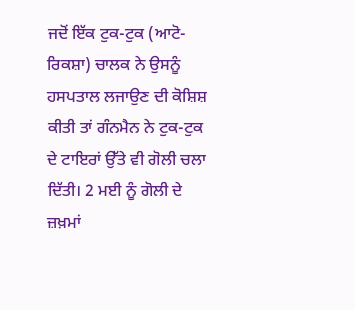ਜਦੋਂ ਇੱਕ ਟੁਕ-ਟੁਕ (ਆਟੋ-ਰਿਕਸ਼ਾ) ਚਾਲਕ ਨੇ ਉਸਨੂੰ ਹਸਪਤਾਲ ਲਜਾਉਣ ਦੀ ਕੋਸ਼ਿਸ਼ ਕੀਤੀ ਤਾਂ ਗੰਨਮੈਨ ਨੇ ਟੁਕ-ਟੁਕ ਦੇ ਟਾਇਰਾਂ ਉੱਤੇ ਵੀ ਗੋਲੀ ਚਲਾ ਦਿੱਤੀ। 2 ਮਈ ਨੂੰ ਗੋਲੀ ਦੇ ਜ਼ਖ਼ਮਾਂ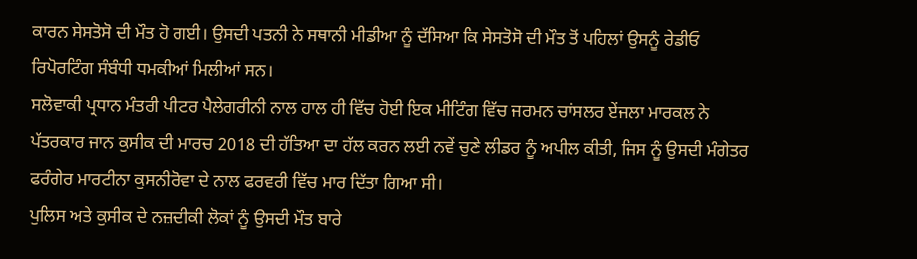ਕਾਰਨ ਸੇਸਤੋਸੋ ਦੀ ਮੌਤ ਹੋ ਗਈ। ਉਸਦੀ ਪਤਨੀ ਨੇ ਸਥਾਨੀ ਮੀਡੀਆ ਨੂੰ ਦੱਸਿਆ ਕਿ ਸੇਸਤੋਸੋ ਦੀ ਮੌਤ ਤੋਂ ਪਹਿਲਾਂ ਉਸਨੂੰ ਰੇਡੀਓ ਰਿਪੋਰਟਿੰਗ ਸੰਬੰਧੀ ਧਮਕੀਆਂ ਮਿਲੀਆਂ ਸਨ।
ਸਲੋਵਾਕੀ ਪ੍ਰਧਾਨ ਮੰਤਰੀ ਪੀਟਰ ਪੈਲੇਗਰੀਨੀ ਨਾਲ ਹਾਲ ਹੀ ਵਿੱਚ ਹੋਈ ਇਕ ਮੀਟਿੰਗ ਵਿੱਚ ਜਰਮਨ ਚਾਂਸਲਰ ਏਂਜਲਾ ਮਾਰਕਲ ਨੇ ਪੱਤਰਕਾਰ ਜਾਨ ਕੁਸੀਕ ਦੀ ਮਾਰਚ 2018 ਦੀ ਹੱਤਿਆ ਦਾ ਹੱਲ ਕਰਨ ਲਈ ਨਵੇਂ ਚੁਣੇ ਲੀਡਰ ਨੂੰ ਅਪੀਲ ਕੀਤੀ, ਜਿਸ ਨੂੰ ਉਸਦੀ ਮੰਗੇਤਰ ਫਰੰਗੇਰ ਮਾਰਟੀਨਾ ਕੁਸਨੀਰੋਵਾ ਦੇ ਨਾਲ ਫਰਵਰੀ ਵਿੱਚ ਮਾਰ ਦਿੱਤਾ ਗਿਆ ਸੀ।
ਪੁਲਿਸ ਅਤੇ ਕੁਸੀਕ ਦੇ ਨਜ਼ਦੀਕੀ ਲੋਕਾਂ ਨੂੰ ਉਸਦੀ ਮੌਤ ਬਾਰੇ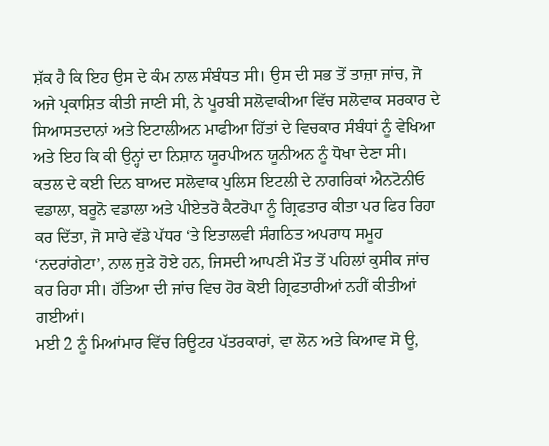ਸ਼ੱਕ ਹੈ ਕਿ ਇਹ ਉਸ ਦੇ ਕੰਮ ਨਾਲ ਸੰਬੰਧਤ ਸੀ। ਉਸ ਦੀ ਸਭ ਤੋਂ ਤਾਜ਼ਾ ਜਾਂਚ, ਜੋ ਅਜੇ ਪ੍ਰਕਾਸ਼ਿਤ ਕੀਤੀ ਜਾਣੀ ਸੀ, ਨੇ ਪੂਰਬੀ ਸਲੋਵਾਕੀਆ ਵਿੱਚ ਸਲੋਵਾਕ ਸਰਕਾਰ ਦੇ ਸਿਆਸਤਦਾਨਾਂ ਅਤੇ ਇਟਾਲੀਅਨ ਮਾਫੀਆ ਹਿੱਤਾਂ ਦੇ ਵਿਚਕਾਰ ਸੰਬੰਧਾਂ ਨੂੰ ਵੇਖਿਆ ਅਤੇ ਇਹ ਕਿ ਕੀ ਉਨ੍ਹਾਂ ਦਾ ਨਿਸ਼ਾਨ ਯੂਰਪੀਅਨ ਯੂਨੀਅਨ ਨੂੰ ਧੋਖਾ ਦੇਣਾ ਸੀ।
ਕਤਲ ਦੇ ਕਈ ਦਿਨ ਬਾਅਦ ਸਲੋਵਾਕ ਪੁਲਿਸ ਇਟਲੀ ਦੇ ਨਾਗਰਿਕਾਂ ਐਨਟੋਨੀਓ ਵਡਾਲਾ, ਬਰੂਨੋ ਵਡਾਲਾ ਅਤੇ ਪੀਏਤਰੋ ਕੈਟਰੋਪਾ ਨੂੰ ਗ੍ਰਿਫਤਾਰ ਕੀਤਾ ਪਰ ਫਿਰ ਰਿਹਾ ਕਰ ਦਿੱਤਾ, ਜੋ ਸਾਰੇ ਵੱਡੇ ਪੱਧਰ ‘ਤੇ ਇਤਾਲਵੀ ਸੰਗਠਿਤ ਅਪਰਾਧ ਸਮੂਹ ‘ਨਦਰਾਂਗੇਟਾ’, ਨਾਲ ਜੁੜੇ ਹੋਏ ਹਨ, ਜਿਸਦੀ ਆਪਣੀ ਮੌਤ ਤੋਂ ਪਹਿਲਾਂ ਕੁਸੀਕ ਜਾਂਚ ਕਰ ਰਿਹਾ ਸੀ। ਹੱਤਿਆ ਦੀ ਜਾਂਚ ਵਿਚ ਹੋਰ ਕੋਈ ਗ੍ਰਿਫਤਾਰੀਆਂ ਨਹੀਂ ਕੀਤੀਆਂ ਗਈਆਂ।
ਮਈ 2 ਨੂੰ ਮਿਆਂਮਾਰ ਵਿੱਚ ਰਿਊਟਰ ਪੱਤਰਕਾਰਾਂ, ਵਾ ਲੋਨ ਅਤੇ ਕਿਆਵ ਸੋ ਊ,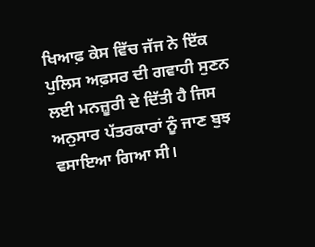ਖਿਆਫ਼ ਕੇਸ ਵਿੱਚ ਜੱਜ ਨੇ ਇੱਕ ਪੁਲਿਸ ਅਫ਼ਸਰ ਦੀ ਗਵਾਹੀ ਸੁਣਨ ਲਈ ਮਨਜ਼ੂਰੀ ਦੇ ਦਿੱਤੀ ਹੈ ਜਿਸ ਅਨੁਸਾਰ ਪੱਤਰਕਾਰਾਂ ਨੂੰ ਜਾਣ ਬੁਝ ਵਸਾਇਆ ਗਿਆ ਸੀ।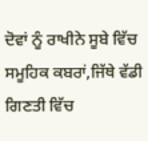ਦੋਵਾਂ ਨੂੰ ਰਾਖੀਨੇ ਸੂਬੇ ਵਿੱਚ ਸਮੂਹਿਕ ਕਬਰਾਂ,ਜਿੱਥੇ ਵੱਡੀ ਗਿਣਤੀ ਵਿੱਚ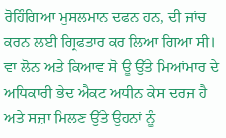ਰੋਹਿੰਗਿਆ ਮੁਸਲਮਾਨ ਦਫਨ ਹਨ, ਦੀ ਜਾਂਚ ਕਰਨ ਲਈ ਗ੍ਰਿਫਤਾਰ ਕਰ ਲਿਆ ਗਿਆ ਸੀ। ਵਾ ਲੋਨ ਅਤੇ ਕਿਆਵ ਸੋ ਊ ਉੱਤੇ ਮਿਆਂਮਾਰ ਦੇ ਅਧਿਕਾਰੀ ਭੇਦ ਐਕਟ ਅਧੀਨ ਕੇਸ ਦਰਜ ਹੈ ਅਤੇ ਸਜ਼ਾ ਮਿਲਣ ਉੱਤੇ ਉਹਨਾਂ ਨੂੰ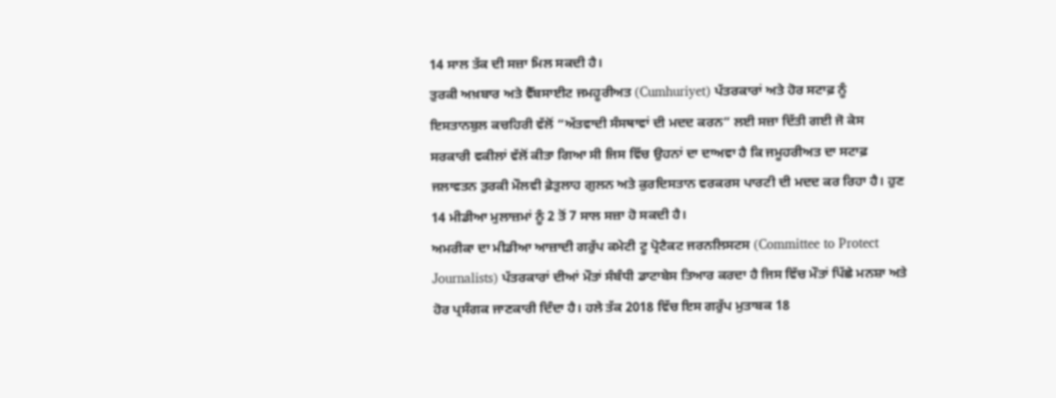14 ਸਾਲ ਤੱਕ ਦੀ ਸਜ਼ਾ ਮਿਲ ਸਕਦੀ ਹੈ।
ਤੁਰਕੀ ਅਖ਼ਬਾਰ ਅਤੇ ਵੈੱਬਸਾਈਟ ਜਮਹੂਰੀਅਤ (Cumhuriyet) ਪੱਤਰਕਾਰਾਂ ਅਤੇ ਹੋਰ ਸਟਾਫ਼ ਨੂੰ ਇਸਤਾਨਬੁਲ ਕਚਹਿਰੀ ਵੱਲੋਂ “ਅੱਤਵਾਦੀ ਸੰਸਥਾਵਾਂ ਦੀ ਮਦਦ ਕਰਨ” ਲਈ ਸਜ਼ਾ ਦਿੱਤੀ ਗਈ ਜੋ ਕੇਸ ਸਰਕਾਰੀ ਵਕੀਲਾਂ ਵੱਲੋਂ ਕੀਤਾ ਗਿਆ ਸੀ ਜਿਸ ਵਿੱਚ ਉਹਨਾਂ ਦਾ ਦਾਅਵਾ ਹੈ ਕਿ ਜਮੂਹਰੀਅਤ ਦਾ ਸਟਾਫ਼ ਜਲਾਵਤਨ ਤੁਰਕੀ ਮੌਲਵੀ ਫ਼ੇਤੁਲਾਹ ਗੁਲਨ ਅਤੇ ਕੁਰਦਿਸਤਾਨ ਵਰਕਰਸ ਪਾਰਟੀ ਦੀ ਮਦਦ ਕਰ ਰਿਹਾ ਹੈ। ਹੁਣ 14 ਮੀਡੀਆ ਮੁਲਾਜ਼ਮਾਂ ਨੂੰ 2 ਤੋਂ 7 ਸਾਲ ਸਜ਼ਾ ਹੋ ਸਕਦੀ ਹੈ।
ਅਮਰੀਕਾ ਦਾ ਮੀਡੀਆ ਆਜ਼ਾਦੀ ਗਰੁੱਪ ਕਮੇਟੀ ਟੂ ਪ੍ਰੋਟੈਕਟ ਜਰਨਲਿਸਟਸ (Committee to Protect Journalists) ਪੱਤਰਕਾਰਾਂ ਦੀਆਂ ਮੌਤਾਂ ਸੰਬੰਧੀ ਡਾਟਾਬੇਸ ਤਿਆਰ ਕਰਦਾ ਹੈ ਜਿਸ ਵਿੱਚ ਮੌਤਾਂ ਪਿੱਛੇ ਮਨਸ਼ਾ ਅਤੇ ਹੋਰ ਪ੍ਰਸੰਗਕ ਜਾਣਕਾਰੀ ਦਿੰਦਾ ਹੈ। ਹਲੇ ਤੱਕ 2018 ਵਿੱਚ ਇਸ ਗਰੁੱਪ ਮੁਤਾਬਕ 18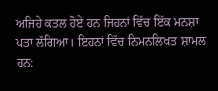ਅਜਿਹੇ ਕਤਲ ਹੋਏ ਹਨ ਜਿਹਨਾਂ ਵਿੱਚ ਇੱਕ ਮਨਸ਼ਾ ਪਤਾ ਲੱਗਿਆ। ਇਹਨਾਂ ਵਿੱਚ ਨਿਮਨਲਿਖਤ ਸ਼ਾਮਲ ਹਨ: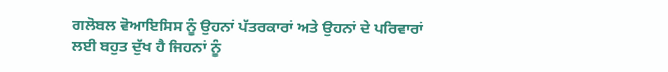ਗਲੋਬਲ ਵੋਆਇਸਿਸ ਨੂੰ ਉਹਨਾਂ ਪੱਤਰਕਾਰਾਂ ਅਤੇ ਉਹਨਾਂ ਦੇ ਪਰਿਵਾਰਾਂ ਲਈ ਬਹੁਤ ਦੁੱਖ ਹੈ ਜਿਹਨਾਂ ਨੂੰ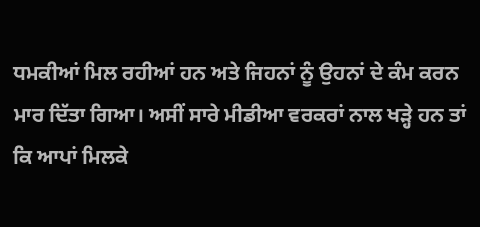ਧਮਕੀਆਂ ਮਿਲ ਰਹੀਆਂ ਹਨ ਅਤੇ ਜਿਹਨਾਂ ਨੂੰ ਉਹਨਾਂ ਦੇ ਕੰਮ ਕਰਨ ਮਾਰ ਦਿੱਤਾ ਗਿਆ। ਅਸੀਂ ਸਾਰੇ ਮੀਡੀਆ ਵਰਕਰਾਂ ਨਾਲ ਖੜ੍ਹੇ ਹਨ ਤਾਂ ਕਿ ਆਪਾਂ ਮਿਲਕੇ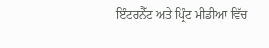ਇੰਟਰਨੈੱਟ ਅਤੇ ਪ੍ਰਿੰਟ ਮੀਡੀਆ ਵਿੱਚ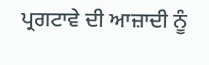ਪ੍ਰਗਟਾਵੇ ਦੀ ਆਜ਼ਾਦੀ ਨੂੰ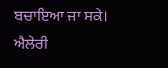ਬਚਾਇਆ ਜਾ ਸਕੇ।
ਐਲੇਰੀ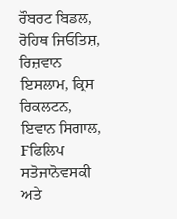ਰੌਬਰਟ ਬਿਡਲ, ਰੋਹਿਥ ਜਿਓਤਿਸ਼, ਰਿਜ਼ਵਾਨ ਇਸਲਾਮ, ਕ੍ਰਿਸ ਰਿਕਲਟਨ, ਇਵਾਨ ਸਿਗਾਲ, Fਫਿਲਿਪ ਸਤੋਜਾਨੋਵਸਕੀ ਅਤੇ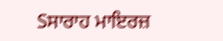Sਸਾਰਾਹ ਮਾਇਰਜ਼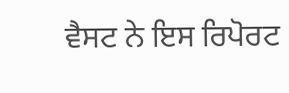ਵੈਸਟ ਨੇ ਇਸ ਰਿਪੋਰਟ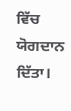ਵਿੱਚ ਯੋਗਦਾਨ ਦਿੱਤਾ।